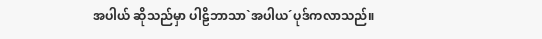အပါယ် ဆိုသည်မှာ ပါဠိဘာသာ`အပါယ´ပုဒ်ကလာသည်။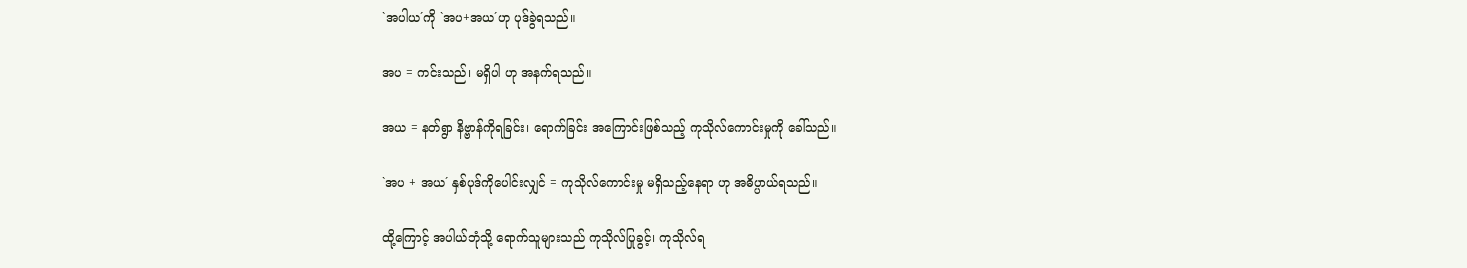`အပါယ´ကို `အပ+အယ´ဟု ပုဒ်ခွဲရသည်။

အပ = ကင်းသည်၊ မရှိပါ ဟု အနက်ရသည်။

အယ = နတ်ရွာ နိဗ္ဗာန်ကိုရခြင်း၊ ရောက်ခြင်း အကြောင်းဖြစ်သည့် ကုသိုလ်ကောင်းမှုကို ခေါ်သည်။

`အပ + အယ´ နှစ်ပုဒ်ကိုပေါင်းလျှင် = ကုသိုလ်ကောင်းမှု မရှိသည့်နေရာ ဟု အဓိပ္ပာယ်ရသည်။

ထို့ကြောင့် အပါယ်ဘုံသို့ ရောက်သူများသည် ကုသိုလ်ပြုခွင့်၊ ကုသိုလ်ရ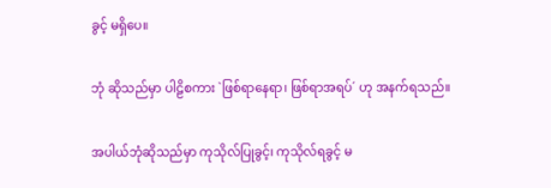ခွင့် မရှိပေ။

ဘုံ ဆိုသည်မှာ ပါဠိစကား `ဖြစ်ရာနေရာ၊ ဖြစ်ရာအရပ်´ ဟု အနက်ရသည်။

အပါယ်ဘုံဆိုသည်မှာ ကုသိုလ်ပြုခွင့်၊ ကုသိုလ်ရခွင့် မ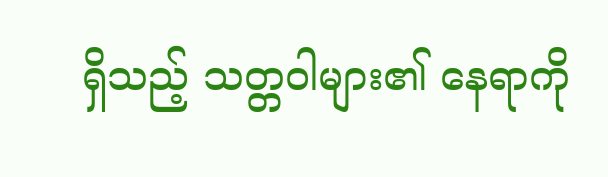ရှိသည့် သတ္တဝါများ၏ နေရာကို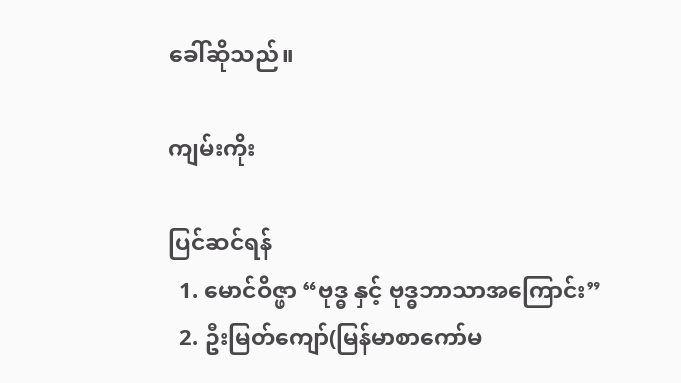ခေါ်ဆိုသည်။

ကျမ်းကိုး

ပြင်ဆင်ရန်
  1. မောင်ဝိဇ္ဖာ “ဗုဒ္ဓ နှင့် ဗုဒ္ဓဘာသာအကြောင်း”
  2. ဦးမြတ်ကျော်(မြန်မာစာကော်မ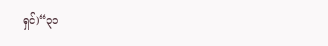ရှင်)“၃၁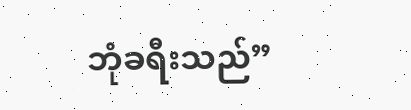ဘုံခရီးသည်”